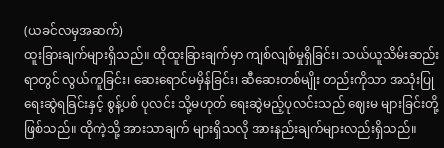(ယခင်လမှအဆက်)
ထူးခြားချက်များရှိသည်။ ထိုထူးခြားချက်မှာ ကျစ်လျစ်မှုရှိခြင်း၊ သယ်ယူသိမ်းဆည်းရာတွင် လွယ်ကူခြင်း၊ ဆေးရောင်မမှိန်ခြင်း၊ ဆီဆေးတစ်မျိုး တည်းကိုသာ အသုံးပြုရေးဆွဲရခြင်းနှင့် စွန့်ပစ် ပုလင်း သို့မဟုတ် ရေးဆွဲမည့်ပုလင်းသည် ဈေးမ များခြင်းတို့ဖြစ်သည်။ ထိုကဲ့သို့ အားသာချက် များရှိသလို အားနည်းချက်များလည်းရှိသည်။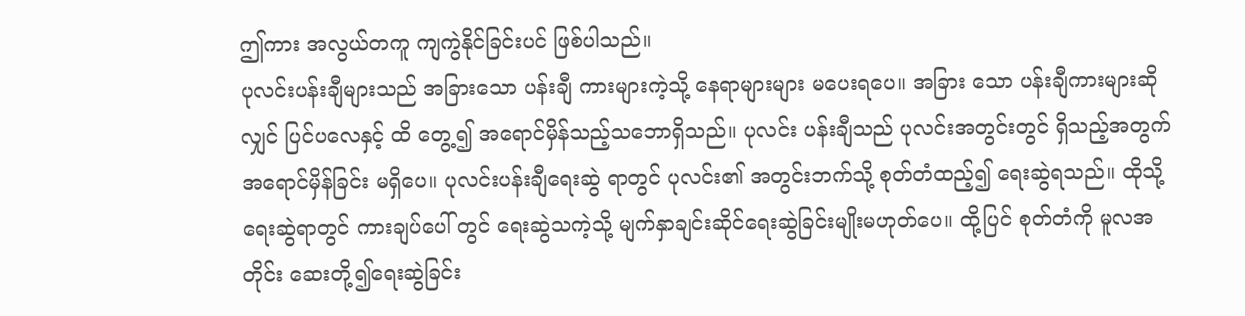ဤကား အလွယ်တကူ ကျကွဲနိုင်ခြင်းပင် ဖြစ်ပါသည်။
ပုလင်းပန်းချီများသည် အခြားသော ပန်းချီ ကားများကဲ့သို့ နေရာများများ မပေးရပေ။ အခြား သော ပန်းချီကားများဆိုလျှင် ပြင်ပလေနှင့် ထိ တွေ့၍ အရောင်မှိန်သည့်သဘောရှိသည်။ ပုလင်း ပန်းချီသည် ပုလင်းအတွင်းတွင် ရှိသည့်အတွက် အရောင်မှိန်ခြင်း မရှိပေ။ ပုလင်းပန်းချီရေးဆွဲ ရာတွင် ပုလင်း၏ အတွင်းဘက်သို့ စုတ်တံထည့်၍ ရေးဆွဲရသည်။ ထိုသို့ ရေးဆွဲရာတွင် ကားချပ်ပေါ် တွင် ရေးဆွဲသကဲ့သို့ မျက်နှာချင်းဆိုင်ရေးဆွဲခြင်းမျိုးမဟုတ်ပေ။ ထို့ပြင် စုတ်တံကို မူလအတိုင်း ဆေးတို့၍ရေးဆွဲခြင်း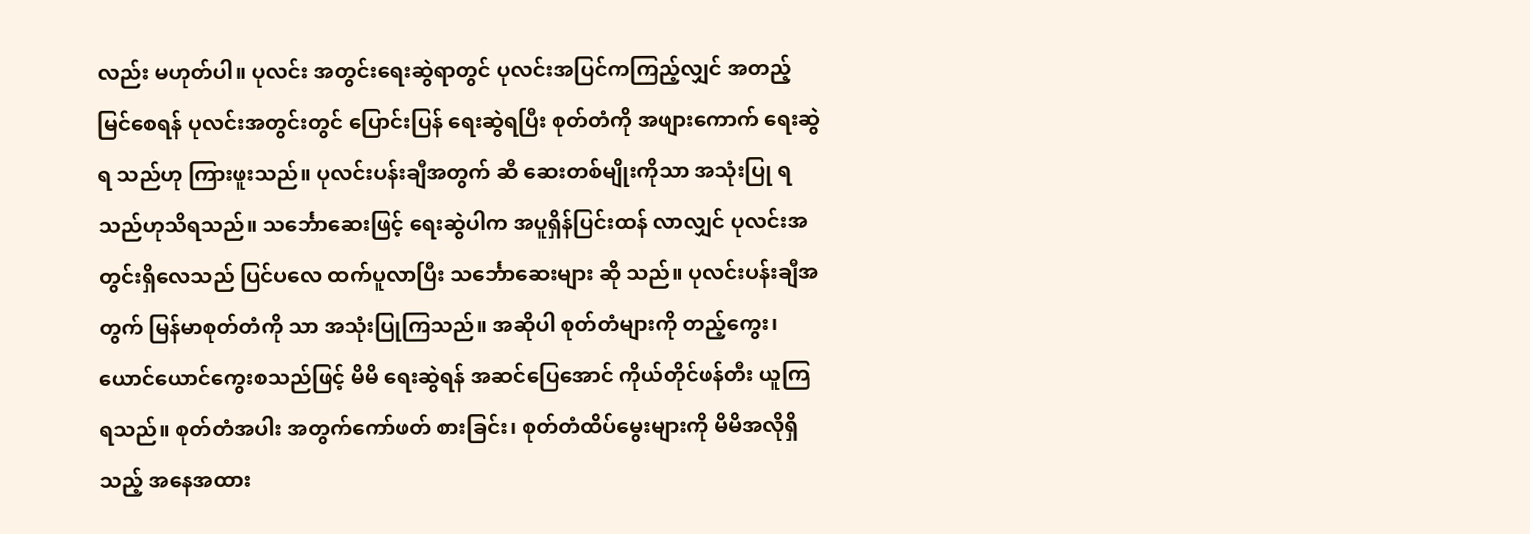လည်း မဟုတ်ပါ။ ပုလင်း အတွင်းရေးဆွဲရာတွင် ပုလင်းအပြင်ကကြည့်လျှင် အတည့် မြင်စေရန် ပုလင်းအတွင်းတွင် ပြောင်းပြန် ရေးဆွဲရပြီး စုတ်တံကို အဖျားကောက် ရေးဆွဲရ သည်ဟု ကြားဖူးသည်။ ပုလင်းပန်းချီအတွက် ဆီ ဆေးတစ်မျိုးကိုသာ အသုံးပြု ရသည်ဟုသိရသည်။ သင်္ဘောဆေးဖြင့် ရေးဆွဲပါက အပူရှိန်ပြင်းထန် လာလျှင် ပုလင်းအတွင်းရှိလေသည် ပြင်ပလေ ထက်ပူလာပြီး သင်္ဘောဆေးများ ဆို သည်။ ပုလင်းပန်းချီအတွက် မြန်မာစုတ်တံကို သာ အသုံးပြုကြသည်။ အဆိုပါ စုတ်တံများကို တည့်ကွေး၊ ယောင်ယောင်ကွေးစသည်ဖြင့် မိမိ ရေးဆွဲရန် အဆင်ပြေအောင် ကိုယ်တိုင်ဖန်တီး ယူကြရသည်။ စုတ်တံအပါး အတွက်ကော်ဖတ် စားခြင်း၊ စုတ်တံထိပ်မွေးများကို မိမိအလိုရှိသည့် အနေအထား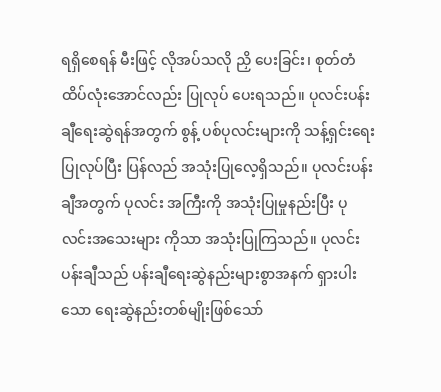ရရှိစေရန် မီးဖြင့် လိုအပ်သလို ညှိ ပေးခြင်း၊ စုတ်တံထိပ်လုံးအောင်လည်း ပြုလုပ် ပေးရသည်။ ပုလင်းပန်းချီရေးဆွဲရန်အတွက် စွန့် ပစ်ပုလင်းများကို သန့်ရှင်းရေးပြုလုပ်ပြီး ပြန်လည် အသုံးပြုလေ့ရှိသည်။ ပုလင်းပန်းချီအတွက် ပုလင်း အကြီးကို အသုံးပြုမှုနည်းပြီး ပုလင်းအသေးများ ကိုသာ အသုံးပြုကြသည်။ ပုလင်းပန်းချီသည် ပန်းချီရေးဆွဲနည်းများစွာအနက် ရှားပါးသော ရေးဆွဲနည်းတစ်မျိုးဖြစ်သော်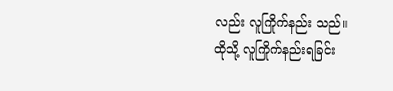လည်း လူကြိုက်နည်း သည်။
ထိုသို့ လူကြိုက်နည်းရခြင်း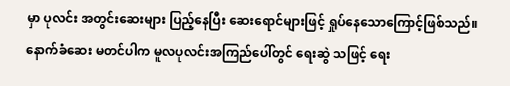မှာ ပုလင်း အတွင်းဆေးများ ပြည့်နေပြီး ဆေးရောင်များဖြင့် ရှုပ်နေသောကြောင့်ဖြစ်သည်။ နောက်ခံဆေး မတင်ပါက မူလပုလင်းအကြည်ပေါ်တွင် ရေးဆွဲ သဖြင့် ရေး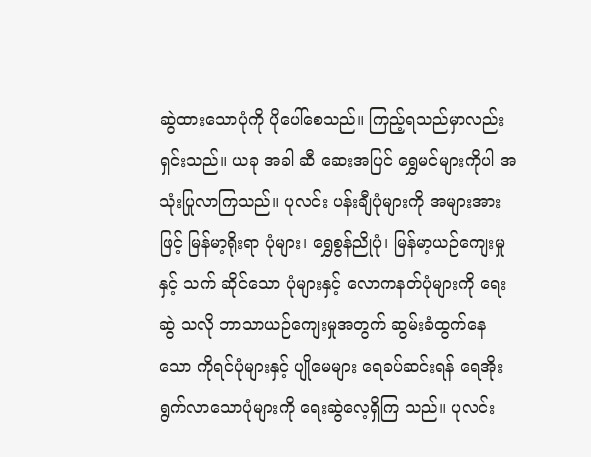ဆွဲထားသောပုံကို ပိုပေါ်စေသည်။ ကြည့်ရသည်မှာလည်းရှင်းသည်။ ယခု အခါ ဆီ ဆေးအပြင် ရွှေမင်များကိုပါ အသုံးပြုလာကြသည်။ ပုလင်း ပန်းချီပုံများကို အများအားဖြင့် မြန်မာ့ရိုးရာ ပုံများ၊ ရွှေစွန်ညိုပုံ၊ မြန်မာ့ယဉ်ကျေးမှုနှင့် သက် ဆိုင်သော ပုံများနှင့် လောကနတ်ပုံများကို ရေးဆွဲ သလို ဘာသာယဉ်ကျေးမှုအတွက် ဆွမ်းခံထွက်နေ သော ကိုရင်ပုံများနှင့် ပျိုမေများ ရေခပ်ဆင်းရန် ရေအိုးရွက်လာသောပုံများကို ရေးဆွဲလေ့ရှိကြ သည်။ ပုလင်း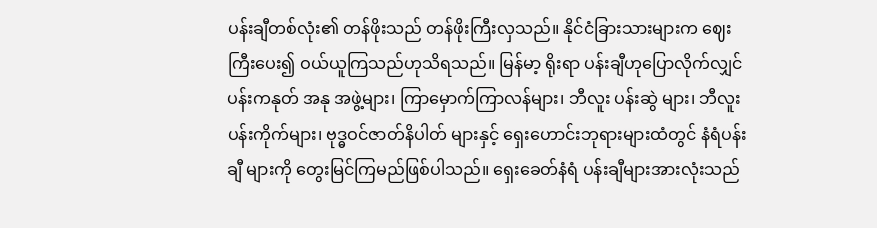ပန်းချီတစ်လုံး၏ တန်ဖိုးသည် တန်ဖိုးကြီးလှသည်။ နိုင်ငံခြားသားများက ဈေး ကြီးပေး၍ ဝယ်ယူကြသည်ဟုသိရသည်။ မြန်မာ့ ရိုးရာ ပန်းချီဟုပြောလိုက်လျှင် ပန်းကနုတ် အနု အဖွဲ့များ၊ ကြာမှောက်ကြာလန်များ၊ ဘီလူး ပန်းဆွဲ များ၊ ဘီလူးပန်းကိုက်များ၊ ဗုဒ္ဓဝင်ဇာတ်နိပါတ် များနှင့် ရှေးဟောင်းဘုရားများထံတွင် နံရံပန်းချီ များကို တွေးမြင်ကြမည်ဖြစ်ပါသည်။ ရှေးခေတ်နံရံ ပန်းချီများအားလုံးသည်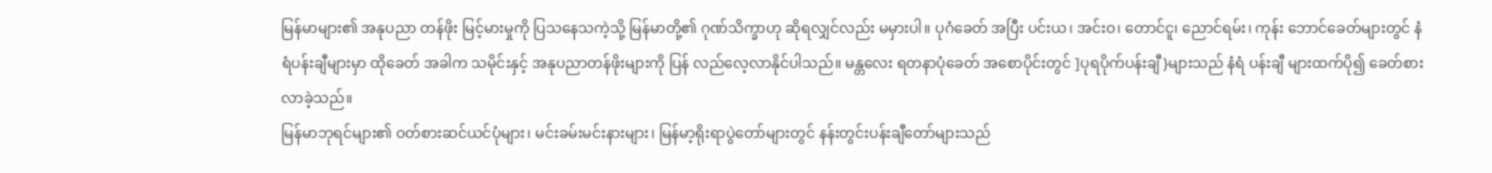မြန်မာများ၏ အနုပညာ တန်ဖိုး မြင့်မားမှုကို ပြသနေသကဲ့သို့ မြန်မာတို့၏ ဂုဏ်သိက္ခာဟု ဆိုရလျှင်လည်း မမှားပါ။ ပုဂံခေတ် အပြီး ပင်းယ၊ အင်းဝ၊ တောင်ငူ၊ ညောင်ရမ်း၊ ကုန်း ဘောင်ခေတ်များတွင် နံရံပန်းချီများမှာ ထိုခေတ် အခါက သမိုင်းနှင့် အနုပညာတန်ဖိုးများကို ပြန် လည်လေ့လာနိုင်ပါသည်။ မန္တလေး ရတနာပုံခေတ် အစောပိုင်းတွင် ]ပုရပိုက်ပန်းချီ}များသည် နံရံ ပန်းချီ များထက်ပို၍ ခေတ်စားလာခဲ့သည်။
မြန်မာဘုရင်များ၏ ဝတ်စားဆင်ယင်ပုံများ၊ မင်းခမ်းမင်းနားများ၊ မြန်မာ့ရိုးရာပွဲတော်များတွင် နန်းတွင်းပန်းချီတော်များသည်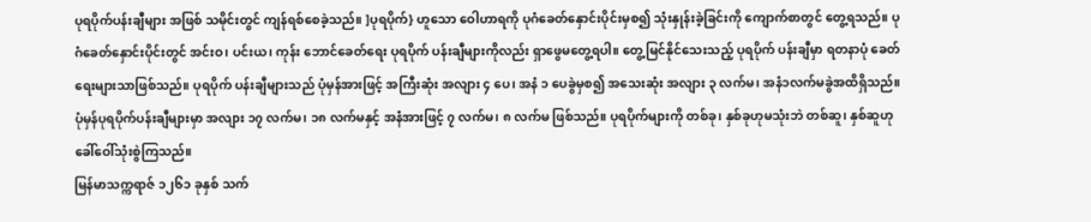ပုရပိုက်ပန်းချီများ အဖြစ် သမိုင်းတွင် ကျန်ရစ်စေခဲ့သည်။ ]ပုရပိုက်} ဟူသော ဝေါဟာရကို ပုဂံခေတ်နှောင်းပိုင်းမှစ၍ သုံးနှုန်းခဲ့ခြင်းကို ကျောက်စာတွင် တွေ့ရသည်။ ပုဂံခေတ်နှောင်းပိုင်းတွင် အင်းဝ၊ ပင်းယ၊ ကုန်း ဘောင်ခေတ်ရေး ပုရပိုက် ပန်းချီများကိုလည်း ရှာဖွေမတွေ့ရပါ။ တွေ့မြင်နိုင်သေးသည့် ပုရပိုက် ပန်းချီမှာ ရတနာပုံ ခေတ်ရေးများသာဖြစ်သည်။ ပုရပိုက် ပန်းချီများသည် ပုံမှန်အားဖြင့် အကြီးဆုံး အလျား ၄ ပေ၊ အနံ ၁ ပေခွဲမှစ၍ အသေးဆုံး အလျား ၃ လက်မ၊ အနံ၁လက်မခွဲအထိရှိသည်။ ပုံမှန်ပုရပိုက်ပန်းချီများမှာ အလျား ၁၇ လက်မ၊ ၁၈ လက်မနှင့် အနံအားဖြင့် ၇ လက်မ၊ ၈ လက်မ ဖြစ်သည်။ ပုရပိုက်များကို တစ်ခု၊ နှစ်ခုဟုမသုံးဘဲ တစ်ဆူ၊ နှစ်ဆူဟု ခေါ်ဝေါ်သုံးစွဲကြသည်။
မြန်မာသက္ကရာဇ် ၁၂၆၁ ခုနှစ် သက်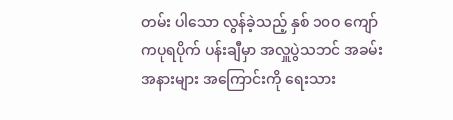တမ်း ပါသော လွန်ခဲ့သည့် နှစ် ၁၀ဝ ကျော် ကပုရပိုက် ပန်းချီမှာ အလှူပွဲသဘင် အခမ်းအနားများ အကြောင်းကို ရေးသား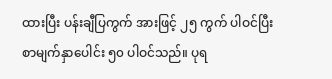ထားပြီး ပန်းချီပြကွက် အားဖြင့် ၂၅ ကွက် ပါဝင်ပြီး စာမျက်နှာပေါင်း ၅၀ ပါဝင်သည်။ ပုရ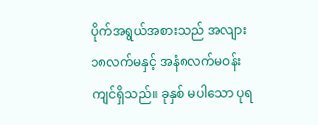ပိုက်အရွယ်အစားသည် အလျား ၁၈လက်မနှင့် အနံ၈လက်မဝန်းကျင်ရှိသည်။ ခုနှစ် မပါသော ပုရ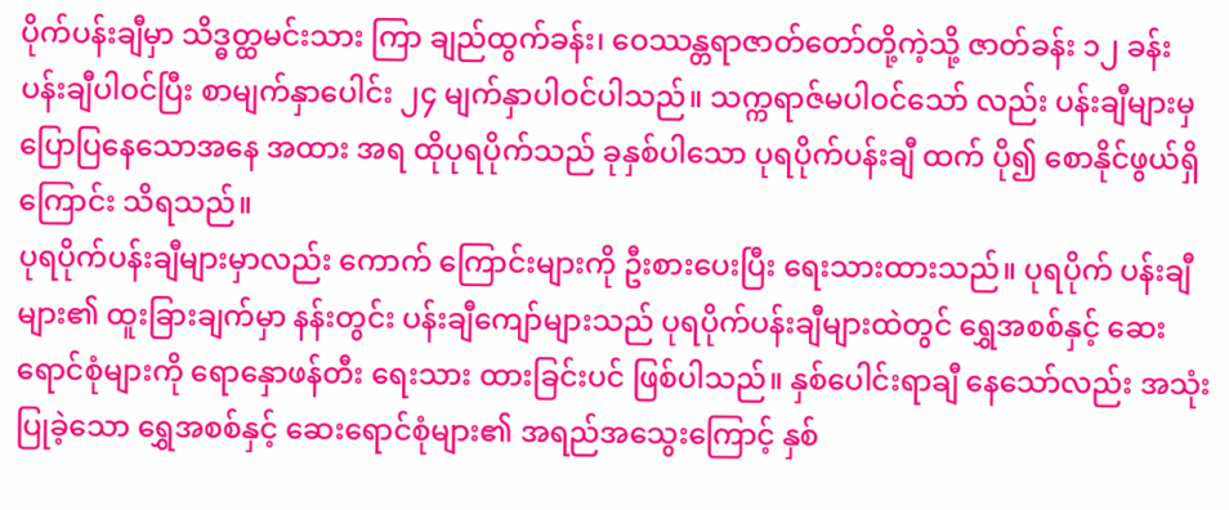ပိုက်ပန်းချီမှာ သိဒ္ဓတ္ထမင်းသား ကြာ ချည်ထွက်ခန်း၊ ဝေဿန္တရာဇာတ်တော်တို့ကဲ့သို့ ဇာတ်ခန်း ၁၂ ခန်း ပန်းချီပါဝင်ပြီး စာမျက်နှာပေါင်း ၂၄ မျက်နှာပါဝင်ပါသည်။ သက္ကရာဇ်မပါဝင်သော် လည်း ပန်းချီများမှ ပြောပြနေသောအနေ အထား အရ ထိုပုရပိုက်သည် ခုနှစ်ပါသော ပုရပိုက်ပန်းချီ ထက် ပို၍ စောနိုင်ဖွယ်ရှိကြောင်း သိရသည်။
ပုရပိုက်ပန်းချီများမှာလည်း ကောက် ကြောင်းများကို ဦးစားပေးပြီး ရေးသားထားသည်။ ပုရပိုက် ပန်းချီများ၏ ထူးခြားချက်မှာ နန်းတွင်း ပန်းချီကျော်များသည် ပုရပိုက်ပန်းချီများထဲတွင် ရွှေအစစ်နှင့် ဆေးရောင်စုံများကို ရောနှောဖန်တီး ရေးသား ထားခြင်းပင် ဖြစ်ပါသည်။ နှစ်ပေါင်းရာချီ နေသော်လည်း အသုံးပြုခဲ့သော ရွှေအစစ်နှင့် ဆေးရောင်စုံများ၏ အရည်အသွေးကြောင့် နှစ်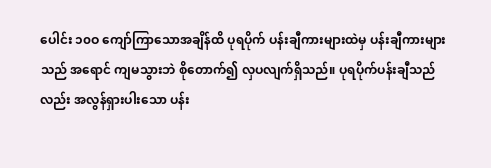ပေါင်း ၁၀ဝ ကျော်ကြာသောအချိန်ထိ ပုရပိုက် ပန်းချီကားများထဲမှ ပန်းချီကားများသည် အရောင် ကျမသွားဘဲ စိုတောက်၍ လှပလျက်ရှိသည်။ ပုရပိုက်ပန်းချီသည်လည်း အလွန်ရှားပါးသော ပန်း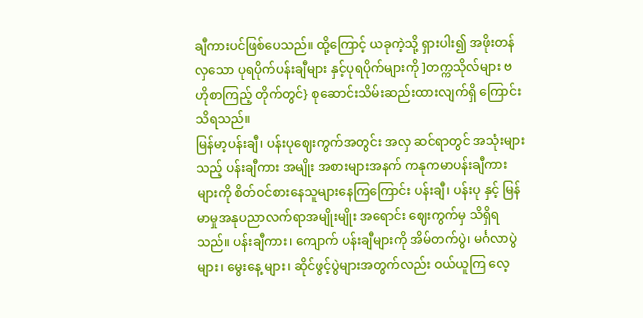ချီကားပင်ဖြစ်ပေသည်။ ထို့ကြောင့် ယခုကဲ့သို့ ရှားပါး၍ အဖိုးတန်လှသော ပုရပိုက်ပန်းချီများ နှင့်ပုရပိုက်များကို ]တက္ကသိုလ်များ ဗဟိုစာကြည့် တိုက်တွင်} စုဆောင်းသိမ်းဆည်းထားလျက်ရှိ ကြောင်း သိရသည်။
မြန်မာ့ပန်းချီ၊ ပန်းပုဈေးကွက်အတွင်း အလှ ဆင်ရာတွင် အသုံးများသည့် ပန်းချီကား အမျိုး အစားများအနက် ကနုကမာပန်းချီကားများကို စိတ်ဝင်စားနေသူများနေကြကြောင်း ပန်းချီ၊ ပန်းပု နှင့် မြန်မာမှုအနုပညာလက်ရာအမျိုးမျိုး အရောင်း ဈေးကွက်မှ သိရှိရသည်။ ပန်းချီကား၊ ကျောက် ပန်းချီများကို အိမ်တက်ပွဲ၊ မင်္ဂလာပွဲများ၊ မွေးနေ့ များ၊ ဆိုင်ဖွင့်ပွဲများအတွက်လည်း ဝယ်ယူကြ လေ့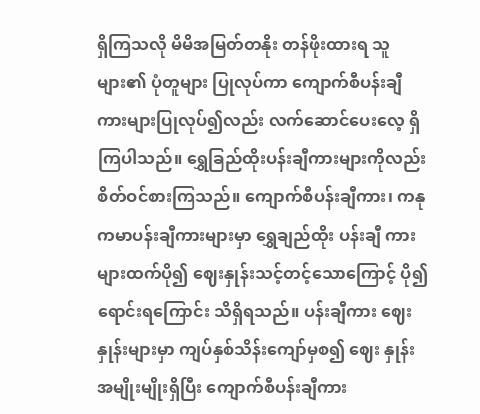ရှိကြသလို မိမိအမြတ်တနိုး တန်ဖိုးထားရ သူများ၏ ပုံတူများ ပြုလုပ်ကာ ကျောက်စီပန်းချီ ကားများပြုလုပ်၍လည်း လက်ဆောင်ပေးလေ့ ရှိကြပါသည်။ ရွှေခြည်ထိုးပန်းချီကားများကိုလည်း စိတ်ဝင်စားကြသည်။ ကျောက်စီပန်းချီကား၊ ကနုကမာပန်းချီကားများမှာ ရွှေချည်ထိုး ပန်းချီ ကားများထက်ပို၍ ဈေးနှုန်းသင့်တင့်သောကြောင့် ပို၍ရောင်းရကြောင်း သိရှိရသည်။ ပန်းချီကား ဈေးနှုန်းများမှာ ကျပ်နှစ်သိန်းကျော်မှစ၍ ဈေး နှုန်းအမျိုးမျိုးရှိပြီး ကျောက်စီပန်းချီကား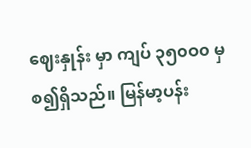ဈေးနှုန်း မှာ ကျပ် ၃၅၀ဝ၀ မှစ၍ရှိသည်။ မြန်မာ့ပန်း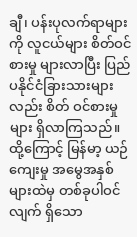ချီ၊ ပန်းပုလက်ရာများကို လူငယ်များ စိတ်ဝင်စားမှု များလာပြီး ပြည်ပနိုင်ငံခြားသားများလည်း စိတ် ဝင်စားမှုများ ရှိလာကြသည်။ ထို့ကြောင့် မြန်မာ့ ယဉ်ကျေးမှု အမွေအနှစ်များထဲမှ တစ်ခုပါဝင်လျက် ရှိသော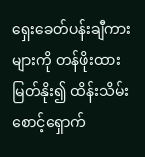ရှေးခေတ်ပန်းချီကားများကို တန်ဖိုးထား မြတ်နိုး၍ ထိန်းသိမ်းစောင့်ရှောက်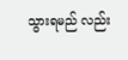သွားရမည် လည်း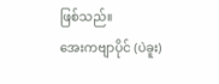ဖြစ်သည်။
အေးကဗျာပိုင် (ပဲခူး)